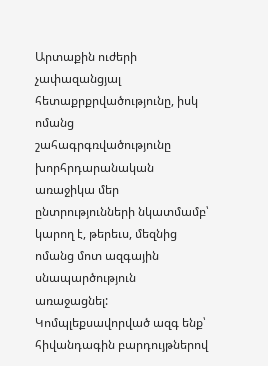Արտաքին ուժերի չափազանցյալ հետաքրքրվածությունը, իսկ ոմանց շահագրգռվածությունը խորհրդարանական առաջիկա մեր ընտրությունների նկատմամբ՝ կարող է, թերեւս, մեզնից ոմանց մոտ ազգային սնապարծություն առաջացնել: Կոմպլեքսավորված ազգ ենք՝ հիվանդագին բարդույթներով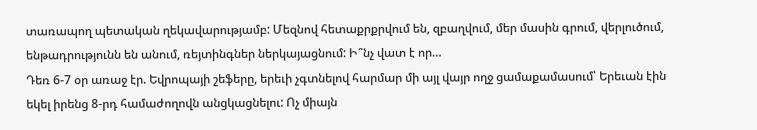տառապող պետական ղեկավարությամբ: Մեզնով հետաքրքրվում են, զբաղվում, մեր մասին գրում, վերլուծում, ենթադրությունն են անում, ռեյտինգներ ներկայացնում: Ի՞նչ վատ է որ…
Դեռ 6-7 օր առաջ էր. Եվրոպայի շեֆերը, երեւի չգտնելով հարմար մի այլ վայր ողջ ցամաքամասում՝ Երեւան էին եկել իրենց 8-րդ համաժողովն անցկացնելու: Ոչ միայն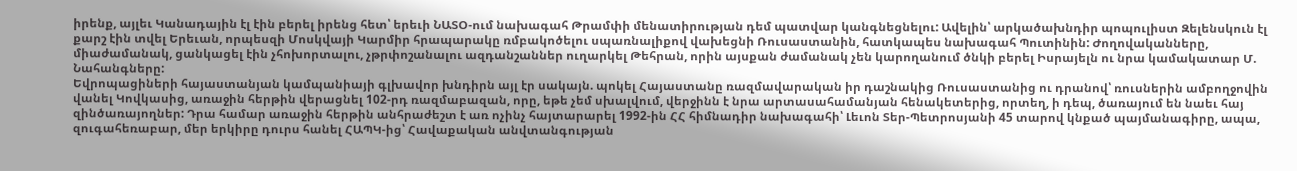իրենք, այլեւ Կանադային էլ էին բերել իրենց հետ՝ երեւի ՆԱՏՕ-ում նախագահ Թրամփի մենատիրության դեմ պատվար կանգնեցնելու: Ավելին՝ արկածախնդիր պոպուլիստ Զելենսկուն էլ քարշ էին տվել Երեւան, որպեսզի Մոսկվայի Կարմիր հրապարակը ռմբակոծելու սպառնալիքով վախեցնի Ռուսաստանին, հատկապես նախագահ Պուտինին: Ժողովականները, միաժամանակ, ցանկացել էին չհոխորտալու, չթրփոշանալու ազդանշաններ ուղարկել Թեհրան, որին այսքան ժամանակ չեն կարողանում ծնկի բերել Իսրայելն ու նրա կամակատար Մ. Նահանգները:
Եվրոպացիների հայաստանյան կամպանիայի գլխավոր խնդիրն այլ էր սակայն. պոկել Հայաստանը ռազմավարական իր դաշնակից Ռուսաստանից ու դրանով՝ ռուսներին ամբողջովին վանել Կովկասից, առաջին հերթին վերացնել 102-րդ ռազմաբազան, որը, եթե չեմ սխալվում, վերջինն է նրա արտասահամանյան հենակետերից, որտեղ, ի դեպ, ծառայում են նաեւ հայ զինծառայողներ: Դրա համար առաջին հերթին անհրաժեշտ է առ ոչինչ հայտարարել 1992-ին ՀՀ հիմնադիր նախագահի՝ Լեւոն Տեր-Պետրոսյանի 45 տարով կնքած պայմանագիրը, ապա, զուգահեռաբար, մեր երկիրը դուրս հանել ՀԱՊԿ-ից՝ Հավաքական անվտանգության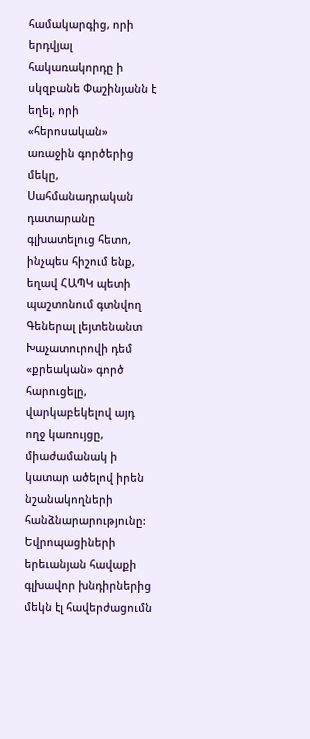համակարգից, որի երդվյալ հակառակորդը ի սկզբանե Փաշինյանն է եղել, որի «հերոսական» առաջին գործերից մեկը, Սահմանադրական դատարանը գլխատելուց հետո, ինչպես հիշում ենք, եղավ ՀԱՊԿ պետի պաշտոնում գտնվող Գեներալ լեյտենանտ Խաչատուրովի դեմ «քրեական» գործ հարուցելը, վարկաբեկելով այդ ողջ կառույցը, միաժամանակ ի կատար ածելով իրեն նշանակողների հանձնարարությունը:
Եվրոպացիների երեւանյան հավաքի գլխավոր խնդիրներից մեկն էլ հավերժացումն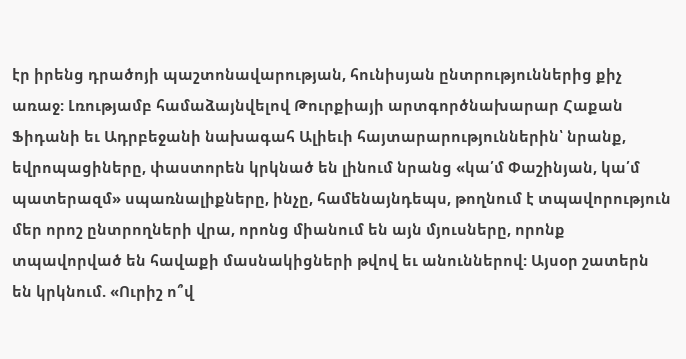էր իրենց դրածոյի պաշտոնավարության, հունիսյան ընտրություններից քիչ առաջ: Լռությամբ համաձայնվելով Թուրքիայի արտգործնախարար Հաքան Ֆիդանի եւ Ադրբեջանի նախագահ Ալիեւի հայտարարություններին՝ նրանք, եվրոպացիները, փաստորեն կրկնած են լինում նրանց «կա՛մ Փաշինյան, կա՛մ պատերազմ» սպառնալիքները, ինչը, համենայնդեպս, թողնում է տպավորություն մեր որոշ ընտրողների վրա, որոնց միանում են այն մյուսները, որոնք տպավորված են հավաքի մասնակիցների թվով եւ անուններով: Այսօր շատերն են կրկնում. «Ուրիշ ո՞վ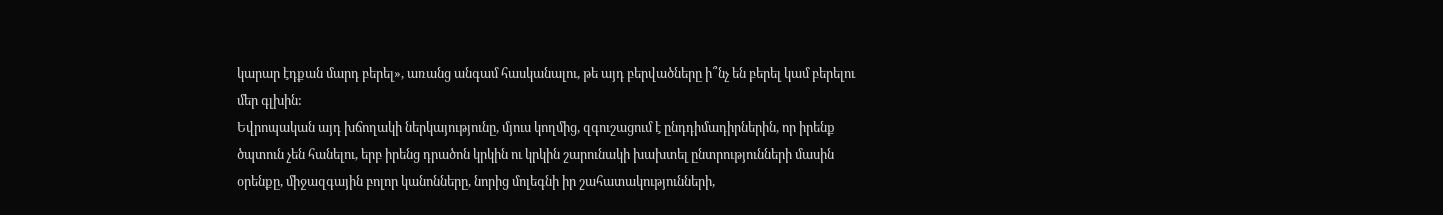կարար էդքան մարդ բերել», առանց անգամ հասկանալու, թե այդ բերվածները ի՞նչ են բերել կամ բերելու մեր գլխին:
Եվրոպական այդ խճողակի ներկայությունը, մյուս կողմից, զգուշացում է ընդդիմադիրներին, որ իրենք ծպտուն չեն հանելու, երբ իրենց դրածոն կրկին ու կրկին շարունակի խախտել ընտրությունների մասին օրենքը, միջազգային բոլոր կանոնները, նորից մոլեգնի իր շահատակությունների,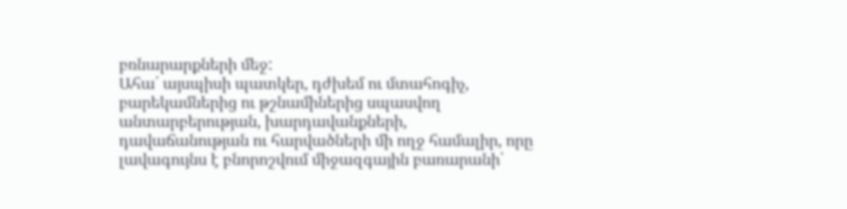բռնարարքների մեջ:
Ահա՛ այսպիսի պատկեր, դժխեմ ու մտահոգիչ, բարեկամներից ու թշնամիներից սպասվող անտարբերության, խարդավանքների, դավաճանության ու հարվածների մի ողջ համալիր, որը լավագույնս է բնորոշվում միջազգային բառարանի՝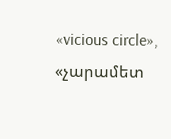«vicious circle», «չարամետ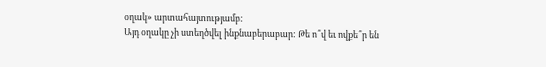օղակ» արտահայտությամբ:
Այդ օղակը չի ստեղծվել ինքնաբերաբար: Թե ո՞վ եւ ովքե՞ր են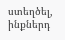ստեղծել, ինքներդ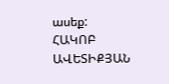ասեք:
ՀԱԿՈԲ ԱՎԵՏԻՔՅԱՆ